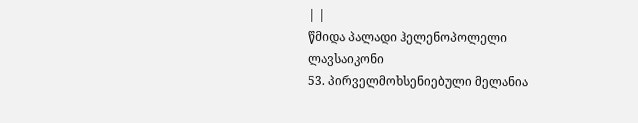| |
წმიდა პალადი ჰელენოპოლელი
ლავსაიკონი
53. პირველმოხსენიებული მელანია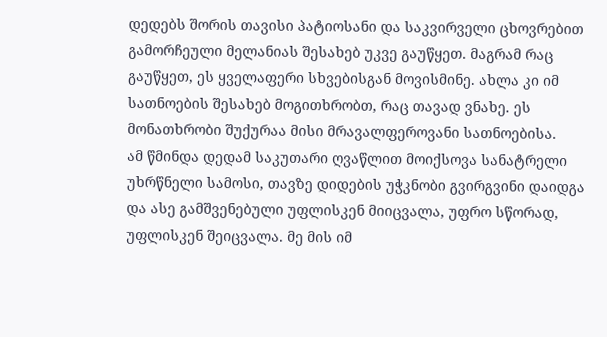დედებს შორის თავისი პატიოსანი და საკვირველი ცხოვრებით გამორჩეული მელანიას შესახებ უკვე გაუწყეთ. მაგრამ რაც გაუწყეთ, ეს ყველაფერი სხვებისგან მოვისმინე. ახლა კი იმ სათნოების შესახებ მოგითხრობთ, რაც თავად ვნახე. ეს მონათხრობი შუქურაა მისი მრავალფეროვანი სათნოებისა.
ამ წმინდა დედამ საკუთარი ღვაწლით მოიქსოვა სანატრელი უხრწნელი სამოსი, თავზე დიდების უჭკნობი გვირგვინი დაიდგა და ასე გამშვენებული უფლისკენ მიიცვალა, უფრო სწორად, უფლისკენ შეიცვალა. მე მის იმ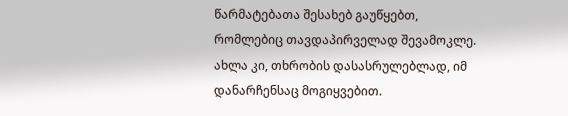წარმატებათა შესახებ გაუწყებთ, რომლებიც თავდაპირველად შევამოკლე. ახლა კი, თხრობის დასასრულებლად, იმ დანარჩენსაც მოგიყვებით.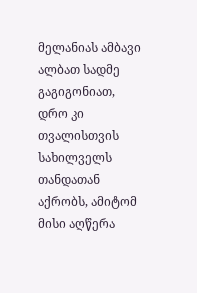მელანიას ამბავი ალბათ სადმე გაგიგონიათ, დრო კი თვალისთვის სახილველს თანდათან აქრობს, ამიტომ მისი აღწერა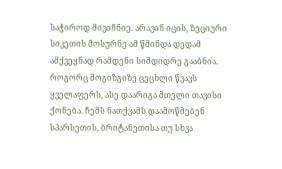საჭიროდ მივიჩნიე. არავინ იცის, ზეციური სიკეთის მოსურნე ამ წმინდა დედამ ამქვეყნად რამდენი სიმდიდრე გააბნია. როგორც მოგიზგიზე ცეცხლი წვავს ყველაფერს, ასე დაარიგა მთელი თავისი ქონება. ჩემს ნათქვამს დაამოწმებენ სპარსეთის, ბრიტანეთისა თუ სხვა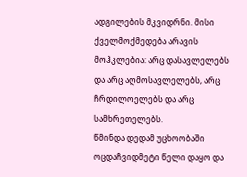ადგილების მკვიდრნი. მისი ქველმოქმედება არავის მოჰკლებია: არც დასავლელებს და არც აღმოსავლელებს, არც ჩრდილოელებს და არც სამხრეთელებს.
წმინდა დედამ უცხოობაში ოცდაჩვიდმეტი წელი დაყო და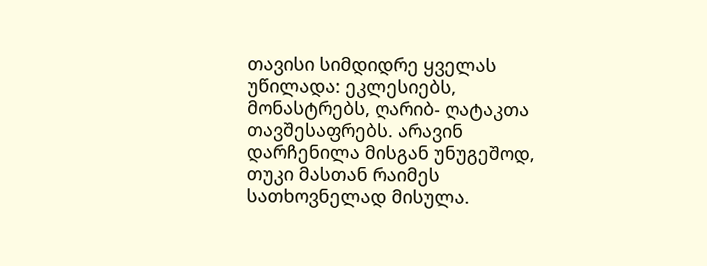თავისი სიმდიდრე ყველას უწილადა: ეკლესიებს, მონასტრებს, ღარიბ- ღატაკთა თავშესაფრებს. არავინ დარჩენილა მისგან უნუგეშოდ, თუკი მასთან რაიმეს სათხოვნელად მისულა.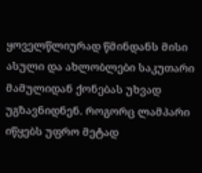ყოველწლიურად წმინდანს მისი ასული და ახლობლები საკუთარი მამულიდან ქონებას უხვად უგზავნიდნენ. როგორც ლამპარი იწყებს უფრო მეტად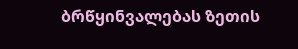ბრწყინვალებას ზეთის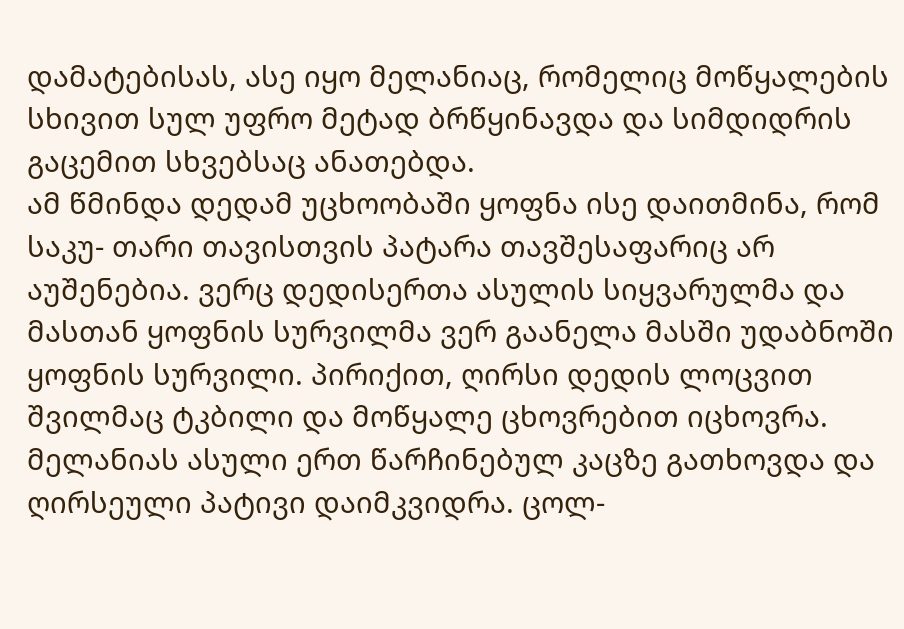დამატებისას, ასე იყო მელანიაც, რომელიც მოწყალების სხივით სულ უფრო მეტად ბრწყინავდა და სიმდიდრის გაცემით სხვებსაც ანათებდა.
ამ წმინდა დედამ უცხოობაში ყოფნა ისე დაითმინა, რომ საკუ- თარი თავისთვის პატარა თავშესაფარიც არ აუშენებია. ვერც დედისერთა ასულის სიყვარულმა და მასთან ყოფნის სურვილმა ვერ გაანელა მასში უდაბნოში ყოფნის სურვილი. პირიქით, ღირსი დედის ლოცვით შვილმაც ტკბილი და მოწყალე ცხოვრებით იცხოვრა.
მელანიას ასული ერთ წარჩინებულ კაცზე გათხოვდა და ღირსეული პატივი დაიმკვიდრა. ცოლ-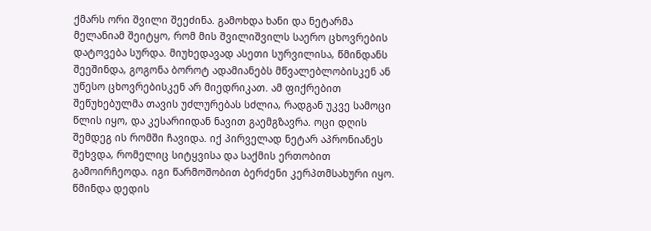ქმარს ორი შვილი შეეძინა. გამოხდა ხანი და ნეტარმა მელანიამ შეიტყო, რომ მის შვილიშვილს საერო ცხოვრების დატოვება სურდა. მიუხედავად ასეთი სურვილისა, წმინდანს შეეშინდა, გოგონა ბოროტ ადამიანებს მწვალებლობისკენ ან უწესო ცხოვრებისკენ არ მიედრიკათ. ამ ფიქრებით შეწუხებულმა თავის უძლურებას სძლია, რადგან უკვე სამოცი წლის იყო, და კესარიიდან ნავით გაემგზავრა. ოცი დღის შემდეგ ის რომში ჩავიდა. იქ პირველად ნეტარ აპრონიანეს შეხვდა, რომელიც სიტყვისა და საქმის ერთობით გამოირჩეოდა. იგი წარმოშობით ბერძენი კერპთმსახური იყო.
წმინდა დედის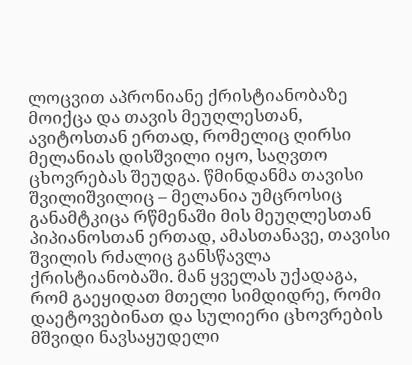ლოცვით აპრონიანე ქრისტიანობაზე მოიქცა და თავის მეუღლესთან, ავიტოსთან ერთად, რომელიც ღირსი მელანიას დისშვილი იყო, საღვთო ცხოვრებას შეუდგა. წმინდანმა თავისი შვილიშვილიც – მელანია უმცროსიც განამტკიცა რწმენაში მის მეუღლესთან პიპიანოსთან ერთად, ამასთანავე, თავისი შვილის რძალიც განსწავლა ქრისტიანობაში. მან ყველას უქადაგა, რომ გაეყიდათ მთელი სიმდიდრე, რომი დაეტოვებინათ და სულიერი ცხოვრების მშვიდი ნავსაყუდელი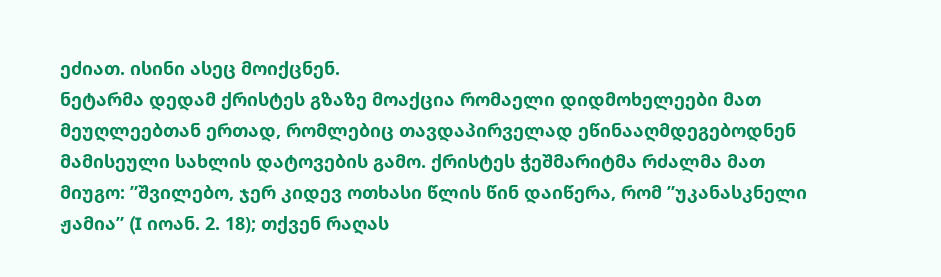ეძიათ. ისინი ასეც მოიქცნენ.
ნეტარმა დედამ ქრისტეს გზაზე მოაქცია რომაელი დიდმოხელეები მათ მეუღლეებთან ერთად, რომლებიც თავდაპირველად ეწინააღმდეგებოდნენ მამისეული სახლის დატოვების გამო. ქრისტეს ჭეშმარიტმა რძალმა მათ მიუგო: ”შვილებო, ჯერ კიდევ ოთხასი წლის წინ დაიწერა, რომ ”უკანასკნელი ჟამია” (I იოან. 2. 18); თქვენ რაღას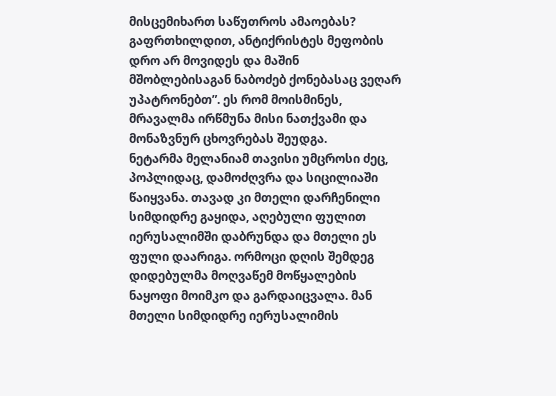მისცემიხართ საწუთროს ამაოებას? გაფრთხილდით, ანტიქრისტეს მეფობის დრო არ მოვიდეს და მაშინ მშობლებისაგან ნაბოძებ ქონებასაც ვეღარ უპატრონებთ”. ეს რომ მოისმინეს, მრავალმა ირწმუნა მისი ნათქვამი და მონაზვნურ ცხოვრებას შეუდგა.
ნეტარმა მელანიამ თავისი უმცროსი ძეც, პოპლიდაც, დამოძღვრა და სიცილიაში წაიყვანა. თავად კი მთელი დარჩენილი სიმდიდრე გაყიდა, აღებული ფულით იერუსალიმში დაბრუნდა და მთელი ეს ფული დაარიგა. ორმოცი დღის შემდეგ დიდებულმა მოღვაწემ მოწყალების ნაყოფი მოიმკო და გარდაიცვალა. მან მთელი სიმდიდრე იერუსალიმის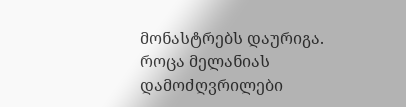მონასტრებს დაურიგა. როცა მელანიას დამოძღვრილები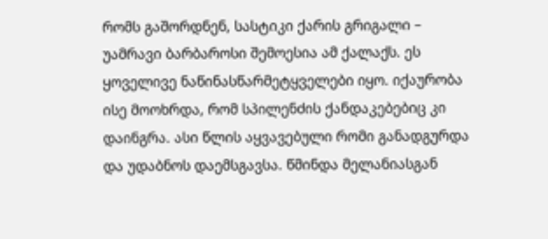რომს გაშორდნენ, სასტიკი ქარის გრიგალი – უამრავი ბარბაროსი შემოესია ამ ქალაქს. ეს ყოველივე ნაწინასწარმეტყველები იყო. იქაურობა ისე მოოხრდა, რომ სპილენძის ქანდაკებებიც კი დაინგრა. ასი წლის აყვავებული რომი განადგურდა და უდაბნოს დაემსგავსა. წმინდა მელანიასგან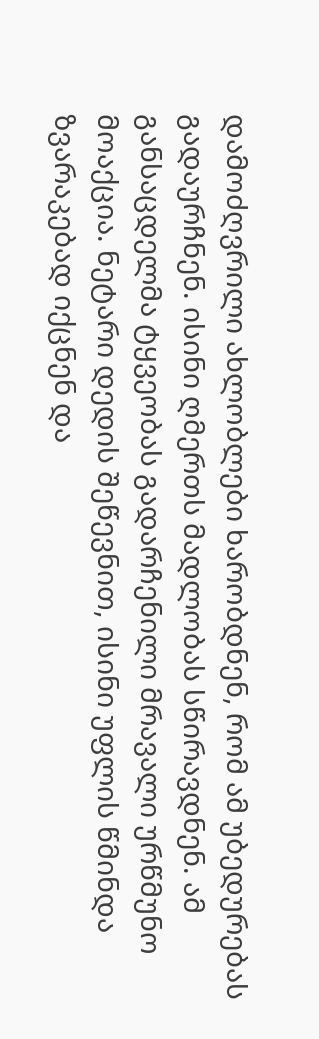დამოძღვრილი ახლობლები ხარობდნენ, რომ ამ უბედურებას გადაურჩნენ. ისინი ღმერთს მადლობას სწირავდნენ. ამ განსაცდელმა ტყვეობას გადარჩენილი მრავალი ურწმუნო მოაქცია. ნეტარი დედის შეწევნით, ისინი უფლის წმინდა ზვარაკებად იქცნენ და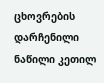ცხოვრების დარჩენილი ნაწილი კეთილ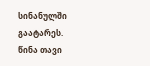სინანულში გაატარეს.
წინა თავი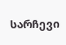სარჩევი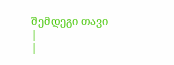შემდეგი თავი
|
|